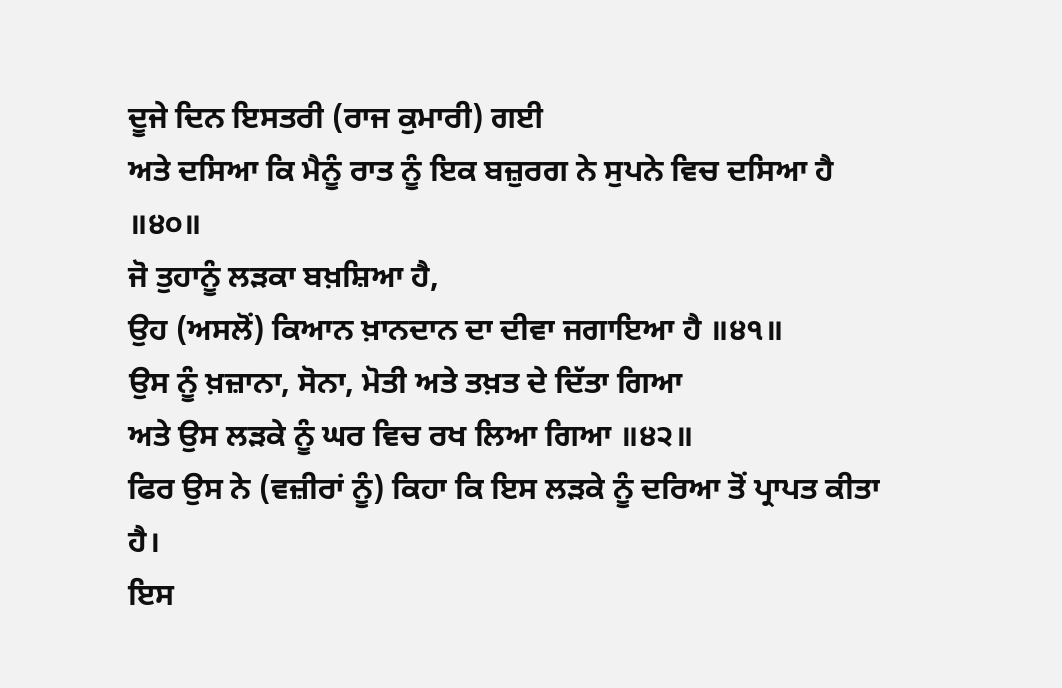ਦੂਜੇ ਦਿਨ ਇਸਤਰੀ (ਰਾਜ ਕੁਮਾਰੀ) ਗਈ
ਅਤੇ ਦਸਿਆ ਕਿ ਮੈਨੂੰ ਰਾਤ ਨੂੰ ਇਕ ਬਜ਼ੁਰਗ ਨੇ ਸੁਪਨੇ ਵਿਚ ਦਸਿਆ ਹੈ ॥੪੦॥
ਜੋ ਤੁਹਾਨੂੰ ਲੜਕਾ ਬਖ਼ਸ਼ਿਆ ਹੈ,
ਉਹ (ਅਸਲੋਂ) ਕਿਆਨ ਖ਼ਾਨਦਾਨ ਦਾ ਦੀਵਾ ਜਗਾਇਆ ਹੈ ॥੪੧॥
ਉਸ ਨੂੰ ਖ਼ਜ਼ਾਨਾ, ਸੋਨਾ, ਮੋਤੀ ਅਤੇ ਤਖ਼ਤ ਦੇ ਦਿੱਤਾ ਗਿਆ
ਅਤੇ ਉਸ ਲੜਕੇ ਨੂੰ ਘਰ ਵਿਚ ਰਖ ਲਿਆ ਗਿਆ ॥੪੨॥
ਫਿਰ ਉਸ ਨੇ (ਵਜ਼ੀਰਾਂ ਨੂੰ) ਕਿਹਾ ਕਿ ਇਸ ਲੜਕੇ ਨੂੰ ਦਰਿਆ ਤੋਂ ਪ੍ਰਾਪਤ ਕੀਤਾ ਹੈ।
ਇਸ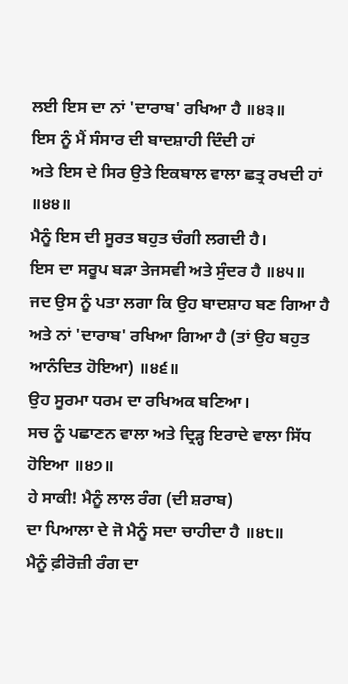ਲਈ ਇਸ ਦਾ ਨਾਂ 'ਦਾਰਾਬ' ਰਖਿਆ ਹੈ ॥੪੩॥
ਇਸ ਨੂੰ ਮੈਂ ਸੰਸਾਰ ਦੀ ਬਾਦਸ਼ਾਹੀ ਦਿੰਦੀ ਹਾਂ
ਅਤੇ ਇਸ ਦੇ ਸਿਰ ਉਤੇ ਇਕਬਾਲ ਵਾਲਾ ਛਤ੍ਰ ਰਖਦੀ ਹਾਂ ॥੪੪॥
ਮੈਨੂੰ ਇਸ ਦੀ ਸੂਰਤ ਬਹੁਤ ਚੰਗੀ ਲਗਦੀ ਹੈ।
ਇਸ ਦਾ ਸਰੂਪ ਬੜਾ ਤੇਜਸਵੀ ਅਤੇ ਸੁੰਦਰ ਹੈ ॥੪੫॥
ਜਦ ਉਸ ਨੂੰ ਪਤਾ ਲਗਾ ਕਿ ਉਹ ਬਾਦਸ਼ਾਹ ਬਣ ਗਿਆ ਹੈ
ਅਤੇ ਨਾਂ 'ਦਾਰਾਬ' ਰਖਿਆ ਗਿਆ ਹੈ (ਤਾਂ ਉਹ ਬਹੁਤ ਆਨੰਦਿਤ ਹੋਇਆ) ॥੪੬॥
ਉਹ ਸੂਰਮਾ ਧਰਮ ਦਾ ਰਖਿਅਕ ਬਣਿਆ।
ਸਚ ਨੂੰ ਪਛਾਣਨ ਵਾਲਾ ਅਤੇ ਦ੍ਰਿੜ੍ਹ ਇਰਾਦੇ ਵਾਲਾ ਸਿੱਧ ਹੋਇਆ ॥੪੭॥
ਹੇ ਸਾਕੀ! ਮੈਨੂੰ ਲਾਲ ਰੰਗ (ਦੀ ਸ਼ਰਾਬ)
ਦਾ ਪਿਆਲਾ ਦੇ ਜੋ ਮੈਨੂੰ ਸਦਾ ਚਾਹੀਦਾ ਹੈ ॥੪੮॥
ਮੈਨੂੰ ਫ਼ੀਰੋਜ਼ੀ ਰੰਗ ਦਾ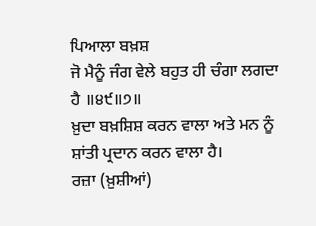ਪਿਆਲਾ ਬਖ਼ਸ਼
ਜੋ ਮੈਨੂੰ ਜੰਗ ਵੇਲੇ ਬਹੁਤ ਹੀ ਚੰਗਾ ਲਗਦਾ ਹੈ ॥੪੯॥੭॥
ਖ਼ੁਦਾ ਬਖ਼ਸ਼ਿਸ਼ ਕਰਨ ਵਾਲਾ ਅਤੇ ਮਨ ਨੂੰ ਸ਼ਾਂਤੀ ਪ੍ਰਦਾਨ ਕਰਨ ਵਾਲਾ ਹੈ।
ਰਜ਼ਾ (ਖ਼ੁਸ਼ੀਆਂ)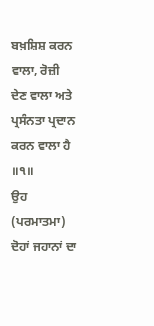ਬਖ਼ਸ਼ਿਸ਼ ਕਰਨ ਵਾਲਾ, ਰੋਜ਼ੀ ਦੇਣ ਵਾਲਾ ਅਤੇ ਪ੍ਰਸੰਨਤਾ ਪ੍ਰਦਾਨ ਕਰਨ ਵਾਲਾ ਹੈ ॥੧॥
ਉਹ (ਪਰਮਾਤਮਾ) ਦੋਹਾਂ ਜਹਾਨਾਂ ਦਾ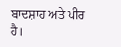ਬਾਦਸ਼ਾਹ ਅਤੇ ਪੀਰ ਹੈ।